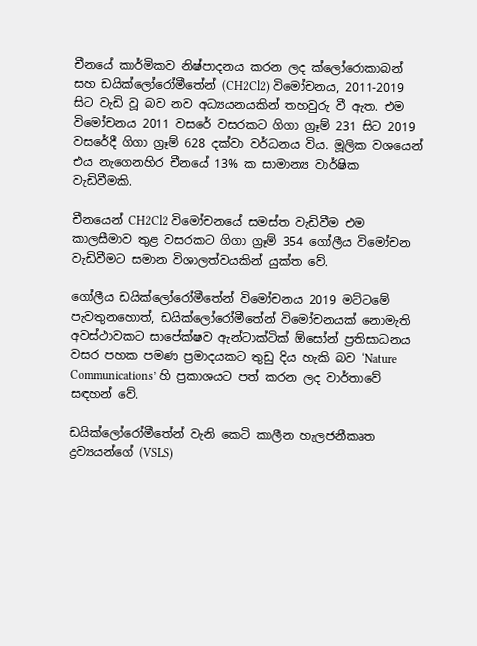චීනයේ කාර්මිකව නිෂ්පාදනය කරන ලද ක්ලෝරොකාබන් සහ ඩයික්ලෝරෝමීතේන් (CH2Cl2) විමෝචනය, 2011-2019 සිට වැඩි වූ බව නව අධ්‍යයනයකින් තහවුරු වී ඇත. එම විමෝචනය 2011 වසරේ වසරකට ගිගා ග්‍රෑම් 231 සිට 2019 වසරේදී ගිගා ග්‍රෑම් 628 දක්වා වර්ධනය විය. මූලික වශයෙන් එය නැගෙනහිර චීනයේ 13% ක සාමාන්‍ය වාර්ෂික වැඩිවීමකි.

චීනයෙන් CH2Cl2 විමෝචනයේ සමස්ත වැඩිවීම එම කාලසීමාව තුළ වසරකට ගිගා ග්‍රෑම් 354 ගෝලීය විමෝචන වැඩිවීමට සමාන විශාලත්වයකින් යුක්ත වේ.

ගෝලීය ඩයික්ලෝරෝමීතේන් විමෝචනය 2019 මට්ටමේ පැවතුනහොත්, ඩයික්ලෝරෝමීතේන් විමෝචනයක් නොමැති අවස්ථාවකට සාපේක්ෂව ඇන්ටාක්ටික් ඕසෝන් ප්‍රතිසාධනය වසර පහක පමණ ප්‍රමාදයකට තුඩු දිය හැකි බව ‘Nature Communications’ හි ප්‍රකාශයට පත් කරන ලද වාර්තාවේ සඳහන් වේ.

ඩයික්ලෝරෝමීතේන් වැනි කෙටි කාලීන හැලජනීකෘත ද්‍රව්‍යයන්ගේ (VSLS)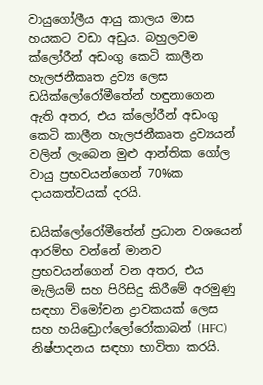වායුගෝලීය ආයු කාලය මාස හයකට වඩා අඩුය. බහුලවම ක්ලෝරීන් අඩංගු කෙටි කාලීන හැලජනීකෘත ද්‍රව්‍ය ලෙස ඩයික්ලෝරෝමීතේන් හඳුනාගෙන ඇති අතර, එය ක්ලෝරීන් අඩංගු කෙටි කාලීන හැලජනීකෘත ද්‍රව්‍යයන් වලින් ලැබෙන මුළු ආන්තික ගෝල වායු ප්‍රභවයන්ගෙන් 70%ක දායකත්වයක් දරයි.

ඩයික්ලෝරෝමීතේන් ප්‍රධාන වශයෙන් ආරම්භ වන්නේ මානව ප්‍රභවයන්ගෙන් වන අතර, එය මැලියම් සහ පිරිසිදු කිරීමේ අරමුණු සඳහා විමෝචන ද්‍රාවකයක් ලෙස සහ හයිඩ්‍රොෆ්ලෝරෝකාබන් (HFC) නිෂ්පාදනය සඳහා භාවිතා කරයි.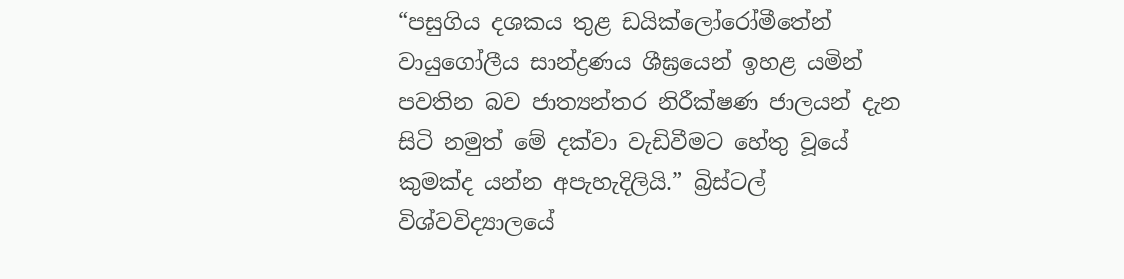“පසුගිය දශකය තුළ ඩයික්ලෝරෝමීතේන් වායුගෝලීය සාන්ද්‍රණය ශීඝ්‍රයෙන් ඉහළ යමින් පවතින බව ජාත්‍යන්තර නිරීක්ෂණ ජාලයන් දැන සිටි නමුත් මේ දක්වා වැඩිවීමට හේතු වූයේ කුමක්ද යන්න අපැහැදිලියි.” බ්‍රිස්ටල් විශ්වවිද්‍යාලයේ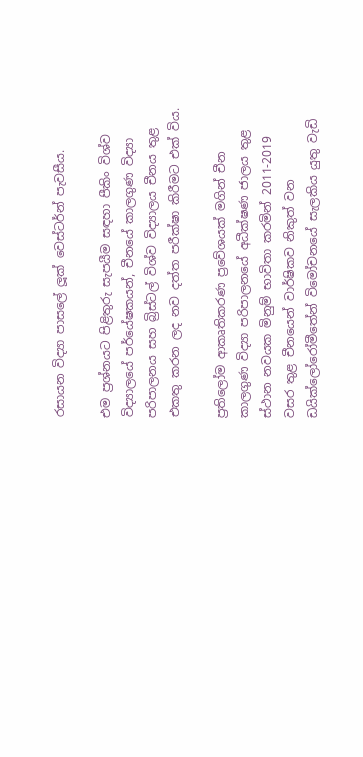රසායන විද්‍යා පාසලේ ලූක් වෙස්ටර්න් පැවසීය.

එම ප්‍රශ්නයට පිළිතුරු සැපයීම සඳහා පීකිං විශ්ව විද්‍යාලයේ පර්යේෂකයන්, චීනයේ කාලගුණ විද්‍යා පරිපාලනය සහ බ්‍රිස්ටල් විශ්ව විද්‍යාලය චීනය තුළ එකතු කරන ලද නව දත්ත පරීක්ෂා කිරීමට එක් විය.

ප්‍රතිලෝම ආකෘතිකරණ ප්‍රවේශයක් මගින් චීන කාලගුණ විද්‍යා පරිපාලනයේ අධීක්ෂණ ජාලය තුළ ස්ථාන නවයක මිනුම් භාවිතා කරමින් 2011-2019 වසර තුළ චීනයෙන් වාර්ෂිකව නිකුත් වන ඩයික්ලෝරෝමීතේන් විමෝචනයේ සැලකිය යුතු වැඩි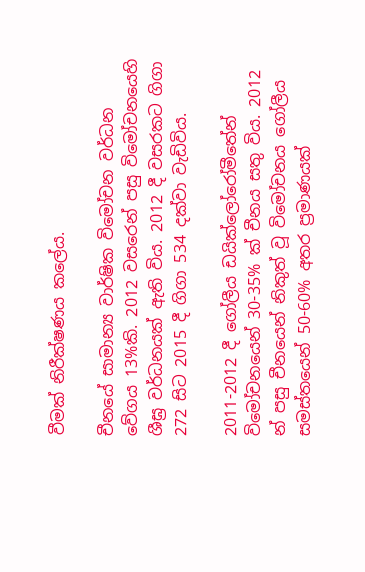වීමක් නිරීක්ෂණය කලේය.

චීනයේ සාමාන්‍ය වාර්ෂික විමෝචන වර්ධන වේගය 13%කි. 2012 වසරෙන් පසු විමෝචනයෙහි ශීඝ්‍ර වර්ධනයක් ඇති විය. 2012 දී වසරකට ගිගා 272 සිට 2015 දී ගිගා 534 දක්වා වැඩිවිය.

2011-2012 දී ගෝලීය ඩයික්ලෝරෝමීතේන් විමෝචනයෙන් 30-35% ක් චීනය සතු විය. 2012 න් පසු චීනයෙන් නිකුත් වූ විමෝචනය ගෝලීය සමස්තයෙන් 50-60% අතර ප්‍රමාණයක්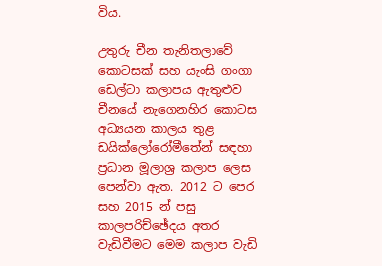විය.

උතුරු චීන තැනිතලාවේ කොටසක් සහ යැංසි ගංගා ඩෙල්ටා කලාපය ඇතුළුව චීනයේ නැගෙනහිර කොටස අධ්‍යයන කාලය තුළ ඩයික්ලෝරෝමීතේන් සඳහා ප්‍රධාන මූලාශ්‍ර කලාප ලෙස පෙන්වා ඇත. 2012 ට පෙර සහ 2015 න් පසු කාලපරිච්ඡේදය අතර වැඩිවීමට මෙම කලාප වැඩි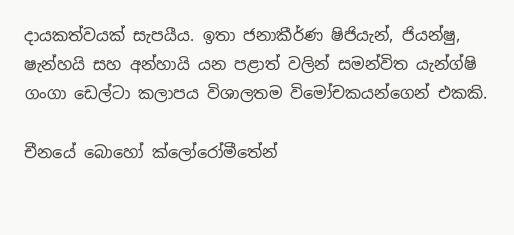දායකත්වයක් සැපයීය. ඉතා ජනාකීර්ණ ෂිජියැන්, ජියන්ෂු, ෂැන්හයි සහ අන්හායි යන පළාත් වලින් සමන්විත යැන්ග්ෂි ගංගා ඩෙල්ටා කලාපය විශාලතම විමෝචකයන්ගෙන් එකකි.

චීනයේ බොහෝ ක්ලෝරෝමීතේන්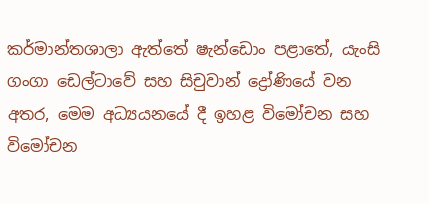කර්මාන්තශාලා ඇත්තේ ෂැන්ඩොං පළාතේ, යැංසි ගංගා ඩෙල්ටාවේ සහ සිචුවාන් ද්‍රෝණියේ වන අතර, මෙම අධ්‍යයනයේ දී ඉහළ විමෝචන සහ විමෝචන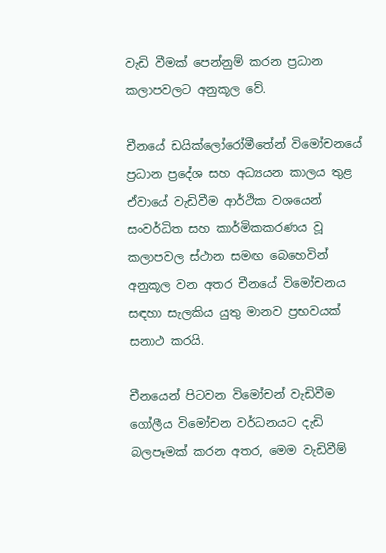වැඩි වීමක් පෙන්නුම් කරන ප්‍රධාන කලාපවලට අනුකූල වේ.

චීනයේ ඩයික්ලෝරෝමීතේන් විමෝචනයේ ප්‍රධාන ප්‍රදේශ සහ අධ්‍යයන කාලය තුළ ඒවායේ වැඩිවීම ආර්ථික වශයෙන් සංවර්ධිත සහ කාර්මිකකරණය වූ කලාපවල ස්ථාන සමඟ බෙහෙවින් අනුකූල වන අතර චීනයේ විමෝචනය සඳහා සැලකිය යුතු මානව ප්‍රභවයක් සනාථ කරයි.

චීනයෙන් පිටවන විමෝචන් වැඩිවීම ගෝලීය විමෝචන වර්ධනයට දැඩි බලපෑමක් කරන අතර, මෙම වැඩිවීම්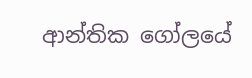ආන්තික ගෝලයේ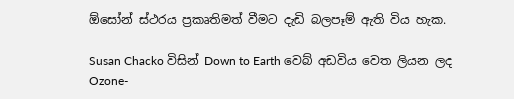ඕසෝන් ස්ථරය ප්‍රකෘතිමත් වීමට දැඩි බලපෑම් ඇති විය හැක.

Susan Chacko විසින් Down to Earth වෙබ් අඩවිය වෙත ලියන ලද Ozone-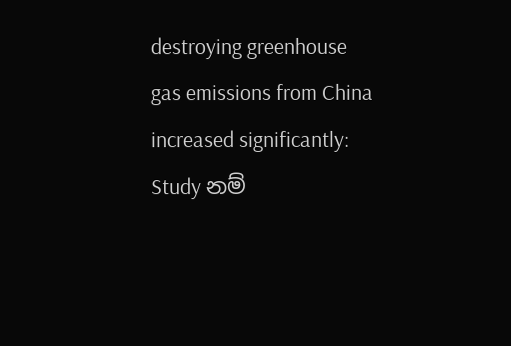destroying greenhouse gas emissions from China increased significantly: Study නම්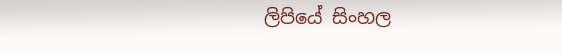ලිපියේ සිංහල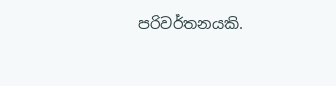පරිවර්තනයකි.